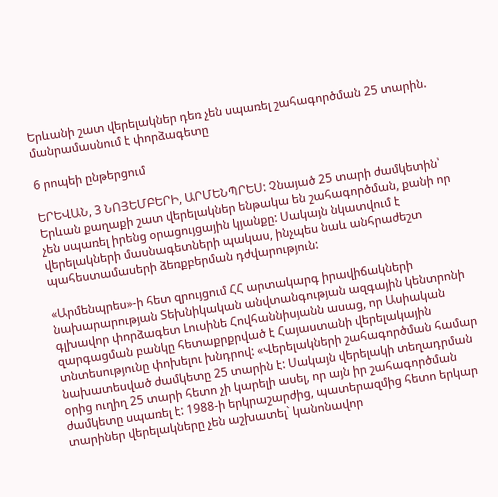Երևանի շատ վերելակներ դեռ չեն սպառել շահագործման 25 տարին. մանրամասնում է փորձագետը

6 րոպեի ընթերցում

ԵՐԵՎԱՆ, 3 ՆՈՅԵՄԲԵՐԻ, ԱՐՄԵՆՊՐԵՍ: Չնայած 25 տարի ժամկետին՝ Երևան քաղաքի շատ վերելակներ ենթակա են շահագործման, քանի որ չեն սպառել իրենց օրացույցային կյանքը: Սակայն նկատվում է վերելակների մասնագետների պակաս, ինչպես նաև անհրաժեշտ պահեստամասերի ձեռքբերման դժվարություն:

«Արմենպրես»-ի հետ զրույցում ՀՀ արտակարգ իրավիճակների նախարարության Տեխնիկական անվտանգության ազգային կենտրոնի գլխավոր փորձագետ Լուսինե Հովհաննիսյանն ասաց, որ Ասիական զարգացման բանկը հետաքրքրված է Հայաստանի վերելակային տնտեսությունը փոխելու խնդրով: «Վերելակների շահագործման համար նախատեսված ժամկետը 25 տարին է: Սակայն վերելակի տեղադրման օրից ուղիղ 25 տարի հետո չի կարելի ասել, որ այն իր շահագործման ժամկետը սպառել է: 1988-ի երկրաշարժից, պատերազմից հետո երկար տարիներ վերելակները չեն աշխատել` կանոնավոր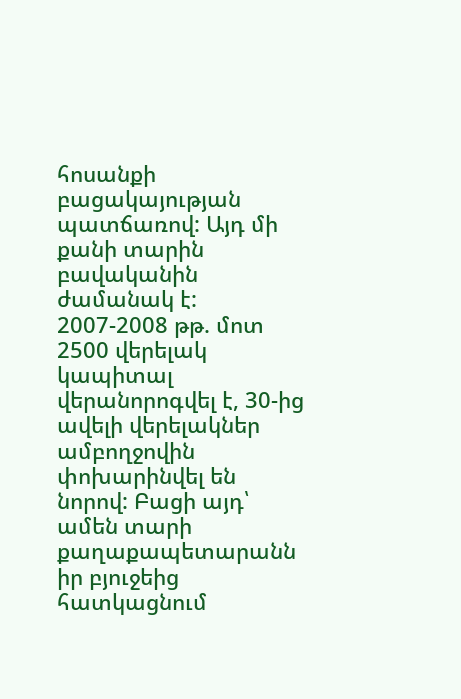հոսանքի բացակայության պատճառով: Այդ մի քանի տարին բավականին ժամանակ է: 2007-2008 թթ. մոտ 2500 վերելակ կապիտալ վերանորոգվել է, 30-ից ավելի վերելակներ ամբողջովին փոխարինվել են նորով: Բացի այդ՝ ամեն տարի քաղաքապետարանն իր բյուջեից հատկացնում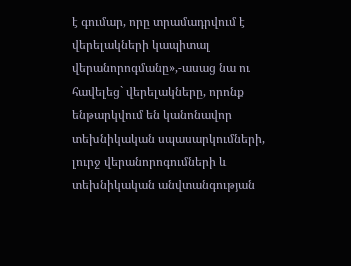է գումար, որը տրամադրվում է վերելակների կապիտալ վերանորոգմանը»,-ասաց նա ու հավելեց` վերելակները, որոնք ենթարկվում են կանոնավոր տեխնիկական սպասարկումների, լուրջ վերանորոգումների և տեխնիկական անվտանգության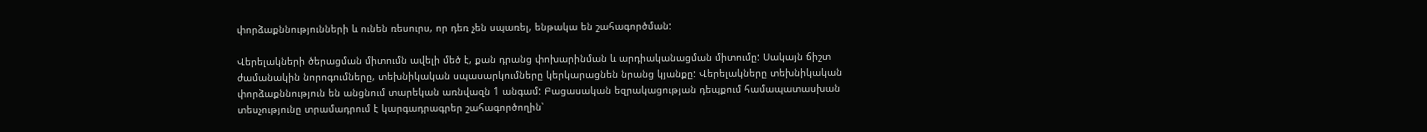փորձաքննությունների և ունեն ռեսուրս, որ դեռ չեն սպառել, ենթակա են շահագործման:

Վերելակների ծերացման միտումն ավելի մեծ է, քան դրանց փոխարինման և արդիականացման միտումը: Սակայն ճիշտ ժամանակին նորոգումները, տեխնիկական սպասարկումները կերկարացնեն նրանց կյանքը: Վերելակները տեխնիկական փորձաքննություն են անցնում տարեկան առնվազն 1 անգամ: Բացասական եզրակացության դեպքում համապատասխան տեսչությունը տրամադրում է կարգադրագրեր շահագործողին՝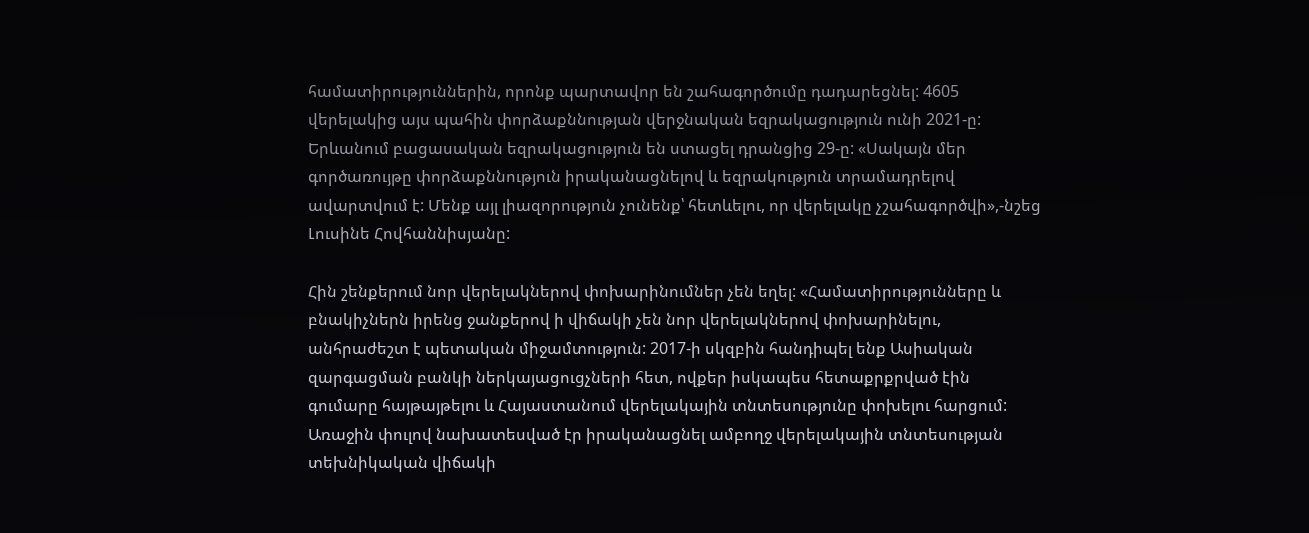համատիրություններին, որոնք պարտավոր են շահագործումը դադարեցնել: 4605 վերելակից այս պահին փորձաքննության վերջնական եզրակացություն ունի 2021-ը: Երևանում բացասական եզրակացություն են ստացել դրանցից 29-ը: «Սակայն մեր գործառույթը փորձաքննություն իրականացնելով և եզրակություն տրամադրելով ավարտվում է: Մենք այլ լիազորություն չունենք՝ հետևելու, որ վերելակը չշահագործվի»,-նշեց Լուսինե Հովհաննիսյանը:

Հին շենքերում նոր վերելակներով փոխարինումներ չեն եղել: «Համատիրությունները և բնակիչներն իրենց ջանքերով ի վիճակի չեն նոր վերելակներով փոխարինելու, անհրաժեշտ է պետական միջամտություն: 2017-ի սկզբին հանդիպել ենք Ասիական զարգացման բանկի ներկայացուցչների հետ, ովքեր իսկապես հետաքրքրված էին գումարը հայթայթելու և Հայաստանում վերելակային տնտեսությունը փոխելու հարցում: Առաջին փուլով նախատեսված էր իրականացնել ամբողջ վերելակային տնտեսության տեխնիկական վիճակի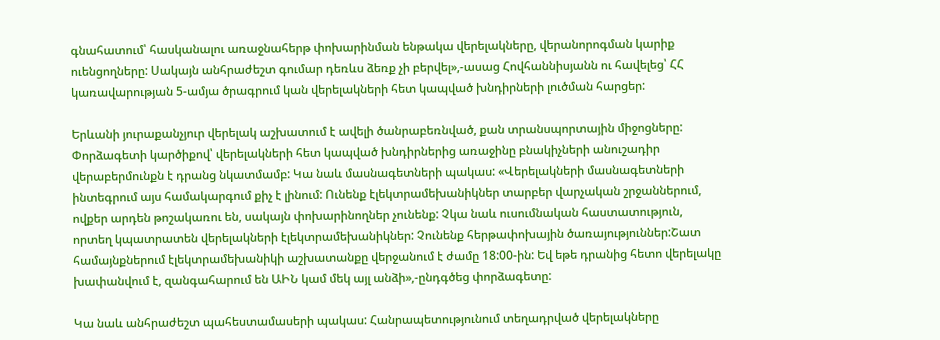գնահատում՝ հասկանալու առաջնահերթ փոխարինման ենթակա վերելակները, վերանորոգման կարիք ուենցողները: Սակայն անհրաժեշտ գումար դեռևս ձեռք չի բերվել»,-ասաց Հովհաննիսյանն ու հավելեց՝ ՀՀ կառավարության 5-ամյա ծրագրում կան վերելակների հետ կապված խնդիրների լուծման հարցեր:

Երևանի յուրաքանչյուր վերելակ աշխատում է ավելի ծանրաբեռնված, քան տրանսպորտային միջոցները: Փորձագետի կարծիքով՝ վերելակների հետ կապված խնդիրներից առաջինը բնակիչների անուշադիր վերաբերմունքն է դրանց նկատմամբ: Կա նաև մասնագետների պակաս: «Վերելակների մասնագետների ինտեգրում այս համակարգում քիչ է լինում: Ունենք էլեկտրամեխանիկներ տարբեր վարչական շրջաններում, ովքեր արդեն թոշակառու են, սակայն փոխարինողներ չունենք: Չկա նաև ուսումնական հաստատություն, որտեղ կպատրատեն վերելակների էլեկտրամեխանիկներ: Չունենք հերթափոխային ծառայություններ:Շատ համայնքներում էլեկտրամեխանիկի աշխատանքը վերջանում է ժամը 18:00-ին: Եվ եթե դրանից հետո վերելակը խափանվում է, զանգահարում են ԱԻՆ կամ մեկ այլ անձի»,-ընդգծեց փորձագետը:

Կա նաև անհրաժեշտ պահեստամասերի պակաս: Հանրապետությունում տեղադրված վերելակները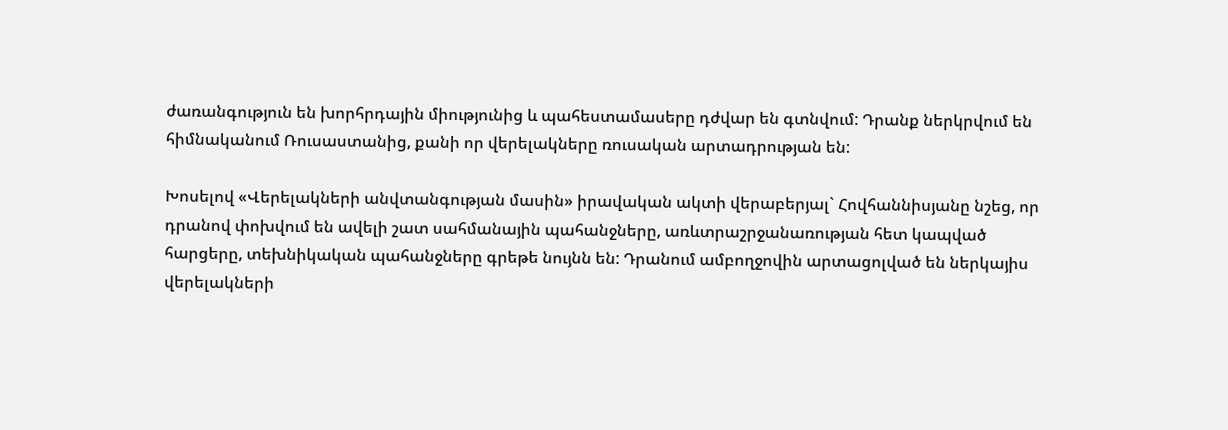ժառանգություն են խորհրդային միությունից և պահեստամասերը դժվար են գտնվում: Դրանք ներկրվում են հիմնականում Ռուսաստանից, քանի որ վերելակները ռուսական արտադրության են:

Խոսելով «Վերելակների անվտանգության մասին» իրավական ակտի վերաբերյալ` Հովհաննիսյանը նշեց, որ դրանով փոխվում են ավելի շատ սահմանային պահանջները, առևտրաշրջանառության հետ կապված հարցերը, տեխնիկական պահանջները գրեթե նույնն են: Դրանում ամբողջովին արտացոլված են ներկայիս վերելակների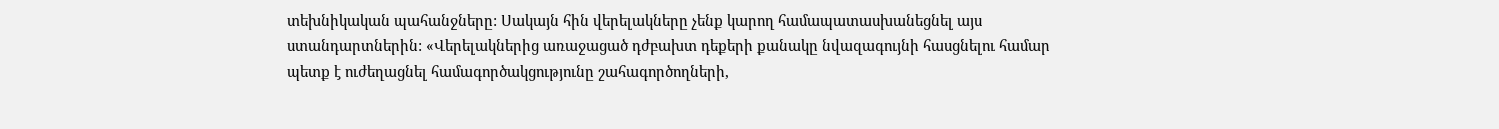տեխնիկական պահանջները: Սակայն հին վերելակները չենք կարող համապատասխանեցնել այս ստանդարտներին: «Վերելակներից առաջացած դժբախտ դեքերի քանակը նվազագույնի հասցնելու համար պետք է ուժեղացնել համագործակցությունը շահագործողների,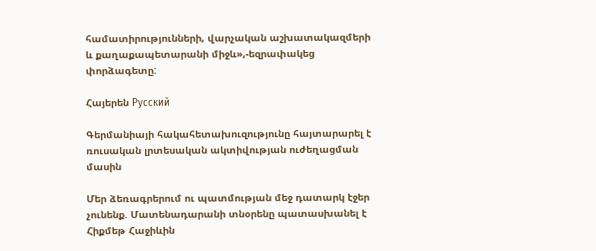համատիրությունների, վարչական աշխատակազմերի և քաղաքապետարանի միջև»,-եզրափակեց փորձագետը:

Հայերեն Русский

Գերմանիայի հակահետախուզությունը հայտարարել է ռուսական լրտեսական ակտիվության ուժեղացման մասին

Մեր ձեռագրերում ու պատմության մեջ դատարկ էջեր չունենք. Մատենադարանի տնօրենը պատասխանել է Հիքմեթ Հաջիևին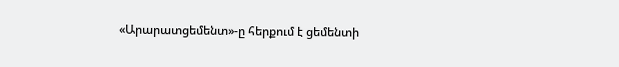«Արարատցեմենտ»-ը հերքում է ցեմենտի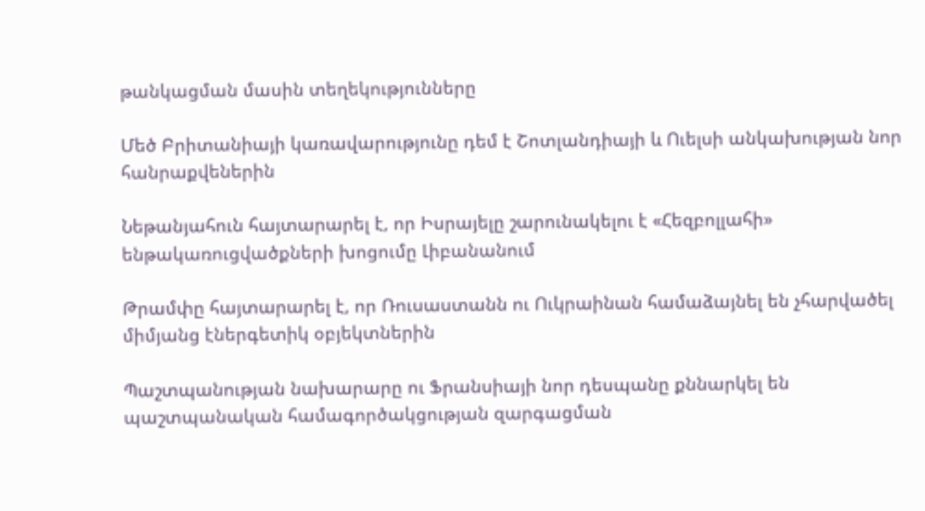թանկացման մասին տեղեկությունները

Մեծ Բրիտանիայի կառավարությունը դեմ է Շոտլանդիայի և Ուելսի անկախության նոր հանրաքվեներին

Նեթանյահուն հայտարարել է, որ Իսրայելը շարունակելու է «Հեզբոլլահի» ենթակառուցվածքների խոցումը Լիբանանում

Թրամփը հայտարարել է, որ Ռուսաստանն ու Ուկրաինան համաձայնել են չհարվածել միմյանց էներգետիկ օբյեկտներին

Պաշտպանության նախարարը ու Ֆրանսիայի նոր դեսպանը քննարկել են պաշտպանական համագործակցության զարգացման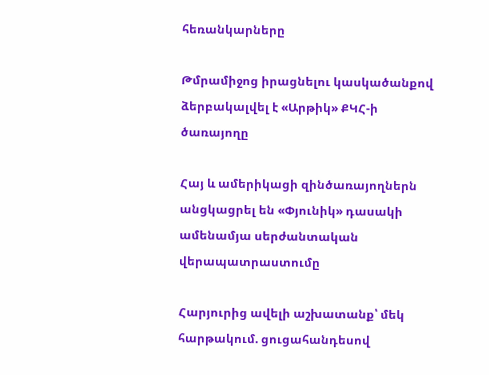հեռանկարները

Թմրամիջոց իրացնելու կասկածանքով ձերբակալվել է «Արթիկ» ՔԿՀ-ի ծառայողը

Հայ և ամերիկացի զինծառայողներն անցկացրել են «Փյունիկ» դասակի ամենամյա սերժանտական վերապատրաստումը

Հարյուրից ավելի աշխատանք՝ մեկ հարթակում. ցուցահանդեսով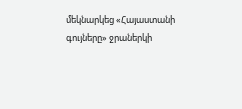մեկնարկեց «Հայաստանի գույները» ջրաներկի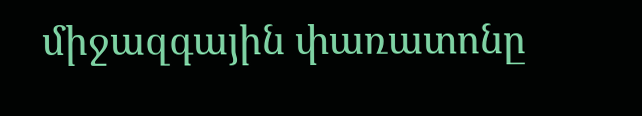միջազգային փառատոնը